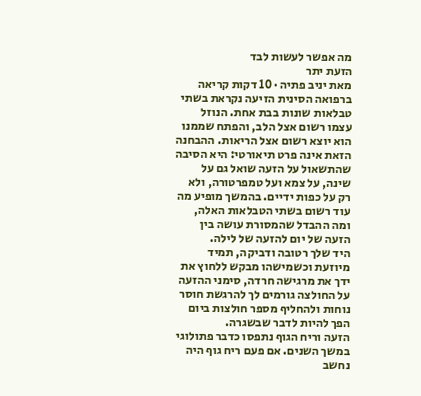מה אפשר לעשות לבד
הזעת יתר
מאת יניב פתיה · 10 דקות קריאה
ברפואה הסינית הזיעה נקראת בשתי טבלאות שונות בבת אחת. הנוזל עצמו רשום אצל הלב, והפתח שממנו הוא יוצא רשום אצל הריאות. ההבחנה הזאת אינה פרט תיאורטי: היא הסיבה שהתשאול על הזעה שואל גם על שינה, על צמא ועל טמפרטורה, ולא רק על כפות ידיים. בהמשך מופיע מה עוד רשום בשתי הטבלאות האלה, ומה ההבדל שהמסורת עושה בין הזעה של יום להזעה של לילה.
היד שלך רטובה ודביקה, תמיד מיוזעת וכשמישהו מבקש ללחוץ את ידך את מרגישה חרדה, סימני ההזעה על החולצה גורמים לך להרגשת חוסר נוחות ולהחליף מספר חולצות ביום הפך להיות לדבר שבשגרה.
הזעה וריח הגוף נתפסו כדבר פתולוגי במשך השנים. אם פעם ריח גוף היה נחשב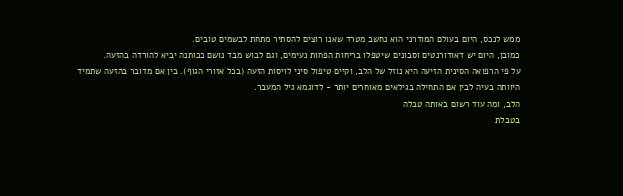ממש לנכס, היום בעולם המודרני הוא נחשב מטרד שאנו רוצים להסתיר מתחת לבשמים טובים.
כמובן, היום יש דאודורנטים וסבונים שיטפלו בריחות הפחות נעימים, וגם לבוש מבד נושם ככותנה יביא להורדה בהזעה.
על פי הרפואה הסינית הזיעה היא נוזל של הלב, וקיים טיפול סיני לויסות הזעה (בכל אזורי הגוף). בין אם מדובר בהזעה שתמיד היוותה בעיה לבין אם התחילה בגילאים מאוחרים יותר - לדוגמא גיל המעבר.
הלב, ומה עוד רשום באותה טבלה
בטבלת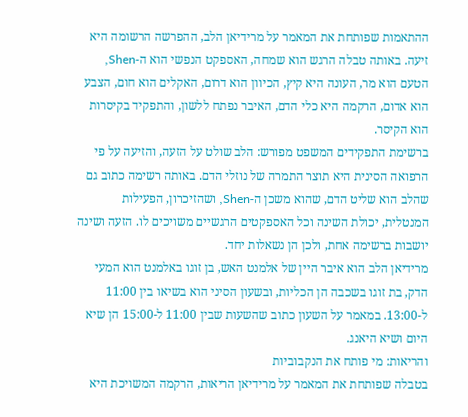ההתאמות שפותחת את המאמר על מרידיאן הלב, ההפרשה הרשומה היא זיעה. באותה טבלה הרגש הוא שמחה, האספקט הנפשי הוא ה-Shen, הטעם הוא מר, העונה היא קיץ, הכיוון הוא דרום, האקלים הוא חום, הצבע הוא אדום, הרקמה היא כלי הדם, האיבר נפתח ללשון, והתפקיד בקיסרות הוא הקיסר.
ברשימת התפקידים המשפט מפורש: הלב שולט על הזעה, והזיעה על פי הרפואה הסינית היא תוצר התמרה של נוזלי הדם. באותה רשימה כתוב גם שהלב הוא שליט הדם, שהוא משכן ה-Shen, ושהזיכרון, הפעילות המנטלית, יכולת השינה וכל האספקטים הרגשיים משויכים לו. הזעה ושינה יושבות ברשימה אחת, ולכן הן נשאלות יחד.
מרידיאן הלב הוא איבר היין של אלמנט האש, בן זוגו באלמנט הוא המעי הדק, בת זוגו בשכבה הן הכליות, ובשעון הסיני הוא בשיאו בין 11:00 ל-13:00. במאמר על השעון כתוב שהשעות שבין 11:00 ל-15:00 הן שיא היום ושיא היאנג.
והריאות: מי פותח את הנקבוביות
בטבלה שפותחת את המאמר על מרידיאן הריאות, הרקמה המשויכת היא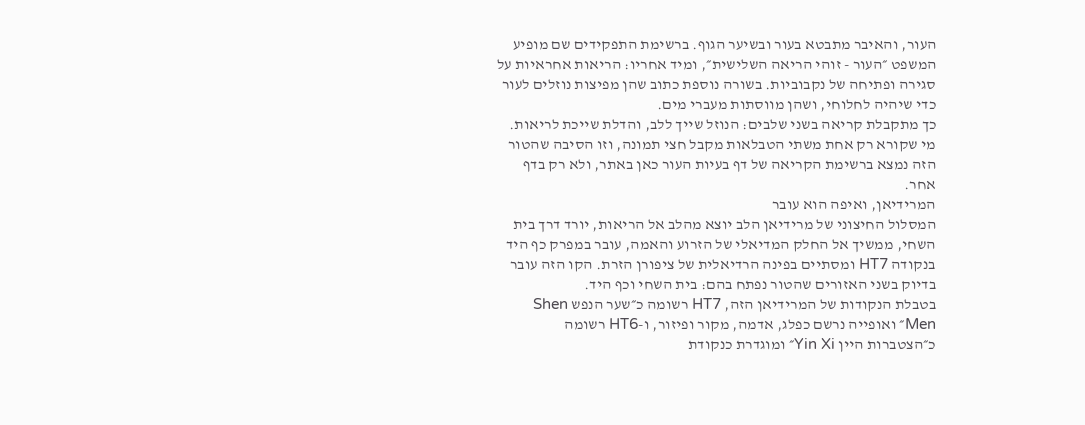העור, והאיבר מתבטא בעור ובשיער הגוף. ברשימת התפקידים שם מופיע המשפט ״העור - זוהי הריאה השלישית״, ומיד אחריו: הריאות אחראיות על סגירה ופתיחה של נקבוביות. בשורה נוספת כתוב שהן מפיצות נוזלים לעור כדי שיהיה לחלוחי, ושהן מווסתות מעברי מים.
כך מתקבלת קריאה בשני שלבים: הנוזל שייך ללב, והדלת שייכת לריאות. מי שקורא רק אחת משתי הטבלאות מקבל חצי תמונה, וזו הסיבה שהטור הזה נמצא ברשימת הקריאה של דף בעיות העור כאן באתר, ולא רק בדף אחר.
המרידיאן, ואיפה הוא עובר
המסלול החיצוני של מרידיאן הלב יוצא מהלב אל הריאות, יורד דרך בית השחי, ממשיך אל החלק המדיאלי של הזרוע והאמה, עובר במפרק כף היד בנקודה HT7 ומסתיים בפינה הרדיאלית של ציפורן הזרת. הקו הזה עובר בדיוק בשני האזורים שהטור נפתח בהם: בית השחי וכף היד.
בטבלת הנקודות של המרידיאן הזה, HT7 רשומה כ״שער הנפש Shen Men״ ואופייה נרשם כפלג, אדמה, מקור ופיזור, ו-HT6 רשומה כ״הצטברות היין Yin Xi״ ומוגדרת כנקודת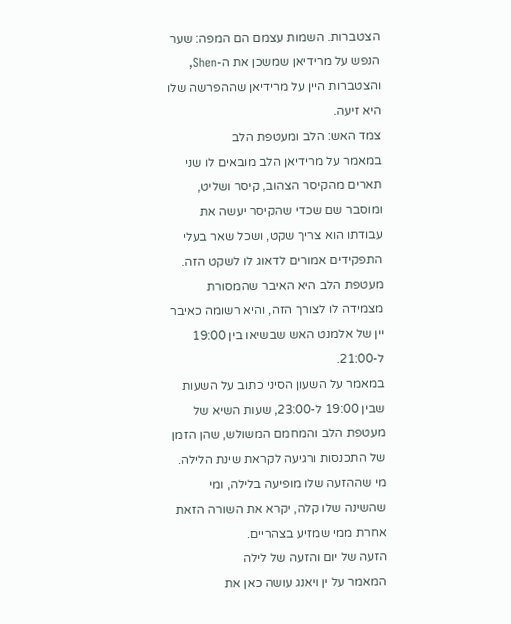הצטברות. השמות עצמם הם המפה: שער הנפש על מרידיאן שמשכן את ה-Shen, והצטברות היין על מרידיאן שההפרשה שלו היא זיעה.
צמד האש: הלב ומעטפת הלב
במאמר על מרידיאן הלב מובאים לו שני תארים מהקיסר הצהוב, קיסר ושליט, ומוסבר שם שכדי שהקיסר יעשה את עבודתו הוא צריך שקט, ושכל שאר בעלי התפקידים אמורים לדאוג לו לשקט הזה. מעטפת הלב היא האיבר שהמסורת מצמידה לו לצורך הזה, והיא רשומה כאיבר יין של אלמנט האש שבשיאו בין 19:00 ל-21:00.
במאמר על השעון הסיני כתוב על השעות שבין 19:00 ל-23:00, שעות השיא של מעטפת הלב והמחמם המשולש, שהן הזמן של התכנסות ורגיעה לקראת שינת הלילה. מי שההזעה שלו מופיעה בלילה, ומי שהשינה שלו קלה, יקרא את השורה הזאת אחרת ממי שמזיע בצהריים.
הזעה של יום והזעה של לילה
המאמר על ין ויאנג עושה כאן את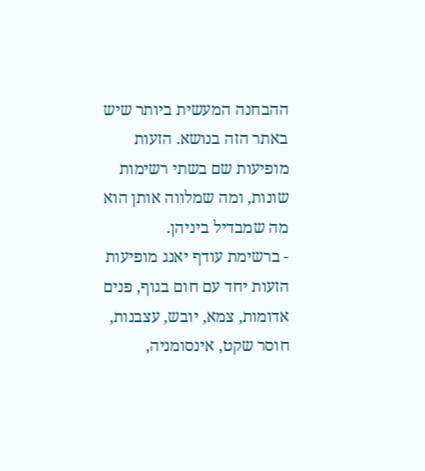ההבחנה המעשית ביותר שיש באתר הזה בנושא. הזעות מופיעות שם בשתי רשימות שונות, ומה שמלווה אותן הוא מה שמבדיל ביניהן.
- ברשימת עודף יאנג מופיעות הזעות יחד עם חום בגוף, פנים אדומות, צמא, יובש, עצבנות, חוסר שקט, אינסומניה,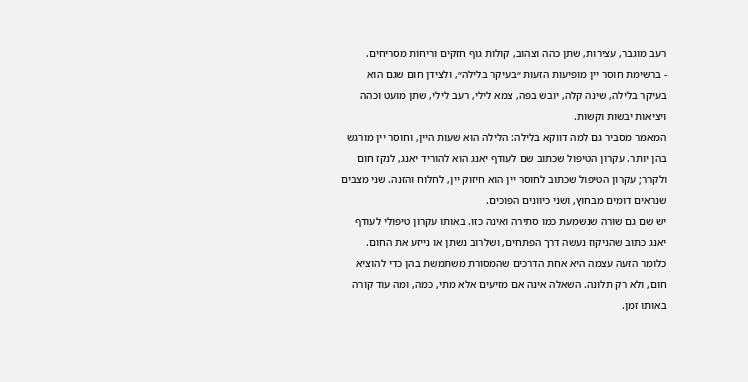רעב מוגבר, עצירות, שתן כהה וצהוב, קולות גוף חזקים וריחות מסריחים.
- ברשימת חוסר יין מופיעות הזעות ״בעיקר בלילה״, ולצידן חום שגם הוא בעיקר בלילה, שינה קלה, יובש בפה, צמא לילי, רעב לילי, שתן מועט וכהה ויציאות יבשות וקשות.
המאמר מסביר גם למה דווקא בלילה: הלילה הוא שעות היין, וחוסר יין מורגש בהן יותר. עקרון הטיפול שכתוב שם לעודף יאנג הוא להוריד יאנג, לנקז חום ולקרר; עקרון הטיפול שכתוב לחוסר יין הוא חיזוק יין, לחלוח והזנה. שני מצבים שנראים דומים מבחוץ, ושני כיוונים הפוכים.
יש שם גם שורה שנשמעת כמו סתירה ואינה כזו. באותו עקרון טיפולי לעודף יאנג כתוב שהניקוז נעשה דרך הפתחים, ושלרוב נשתן או נייזע את החום. כלומר הזעה עצמה היא אחת הדרכים שהמסורת משתמשת בהן כדי להוציא חום, ולא רק תלונה. השאלה אינה אם מזיעים אלא מתי, כמה, ומה עוד קורה באותו זמן.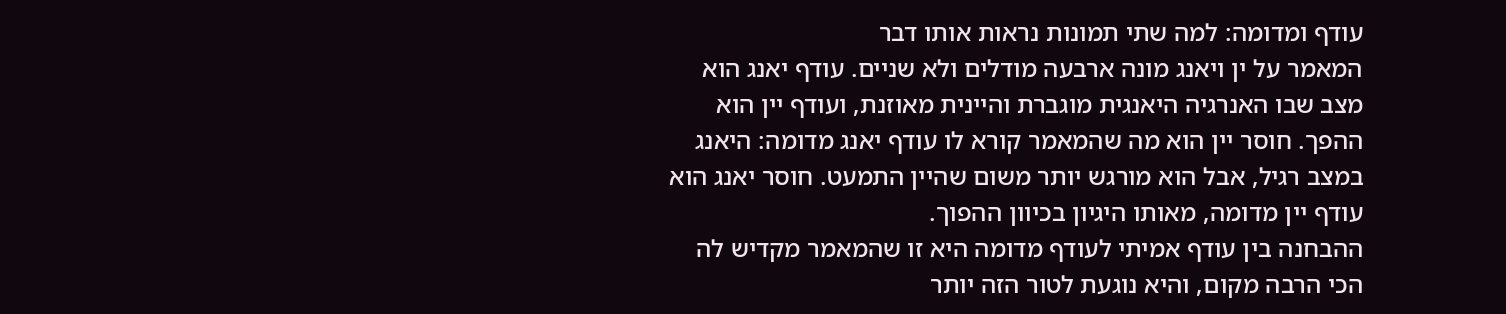עודף ומדומה: למה שתי תמונות נראות אותו דבר
המאמר על ין ויאנג מונה ארבעה מודלים ולא שניים. עודף יאנג הוא מצב שבו האנרגיה היאנגית מוגברת והיינית מאוזנת, ועודף יין הוא ההפך. חוסר יין הוא מה שהמאמר קורא לו עודף יאנג מדומה: היאנג במצב רגיל, אבל הוא מורגש יותר משום שהיין התמעט. חוסר יאנג הוא עודף יין מדומה, מאותו היגיון בכיוון ההפוך.
ההבחנה בין עודף אמיתי לעודף מדומה היא זו שהמאמר מקדיש לה הכי הרבה מקום, והיא נוגעת לטור הזה יותר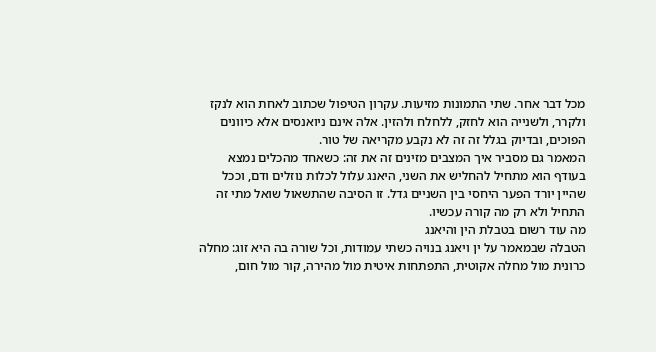מכל דבר אחר. שתי התמונות מזיעות. עקרון הטיפול שכתוב לאחת הוא לנקז ולקרר, ולשנייה הוא לחזק, ללחלח ולהזין. אלה אינם ניואנסים אלא כיוונים הפוכים, ובדיוק בגלל זה זה לא נקבע מקריאה של טור.
המאמר גם מסביר איך המצבים מזינים זה את זה: כשאחד מהכלים נמצא בעודף הוא מתחיל להחליש את השני, היאנג עלול לכלות נוזלים ודם, וככל שהיין יורד הפער היחסי בין השניים גדל. זו הסיבה שהתשאול שואל מתי זה התחיל ולא רק מה קורה עכשיו.
מה עוד רשום בטבלת הין והיאנג
הטבלה שבמאמר על ין ויאנג בנויה כשתי עמודות, וכל שורה בה היא זוג: מחלה כרונית מול מחלה אקוטית, התפתחות איטית מול מהירה, קור מול חום,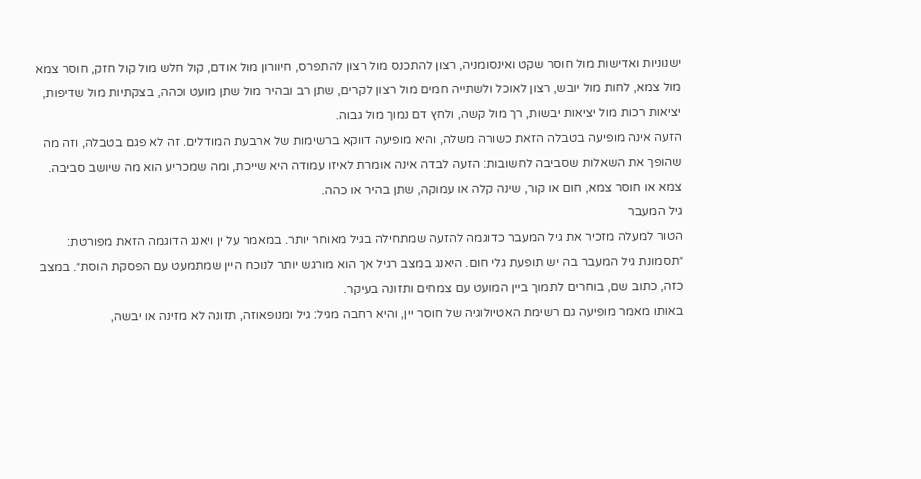ישנוניות ואדישות מול חוסר שקט ואינסומניה, רצון להתכנס מול רצון להתפרס, חיוורון מול אודם, קול חלש מול קול חזק, חוסר צמא מול צמא, לחות מול יובש, רצון לאוכל ולשתייה חמים מול רצון לקרים, שתן רב ובהיר מול שתן מועט וכהה, בצקתיות מול שדיפות, יציאות רכות מול יציאות יבשות, רך מול קשה, ולחץ דם נמוך מול גבוה.
הזעה אינה מופיעה בטבלה הזאת כשורה משלה, והיא מופיעה דווקא ברשימות של ארבעת המודלים. זה לא פגם בטבלה, וזה מה שהופך את השאלות שסביבה לחשובות: הזעה לבדה אינה אומרת לאיזו עמודה היא שייכת, ומה שמכריע הוא מה שיושב סביבה. צמא או חוסר צמא, חום או קור, שינה קלה או עמוקה, שתן בהיר או כהה.
גיל המעבר
הטור למעלה מזכיר את גיל המעבר כדוגמה להזעה שמתחילה בגיל מאוחר יותר. במאמר על ין ויאנג הדוגמה הזאת מפורטת: ״תסמונת גיל המעבר בה יש תופעת גלי חום. היאנג במצב רגיל אך הוא מורגש יותר לנוכח היין שמתמעט עם הפסקת הוסת״. במצב כזה, כתוב שם, בוחרים לתמוך ביין המועט עם צמחים ותזונה בעיקר.
באותו מאמר מופיעה גם רשימת האטיולוגיה של חוסר יין, והיא רחבה מגיל: גיל ומנופאוזה, תזונה לא מזינה או יבשה,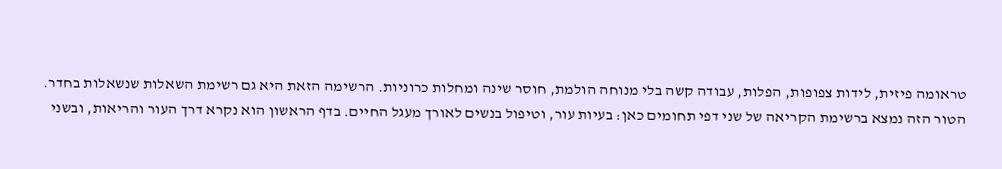טראומה פיזית, לידות צפופות, הפלות, עבודה קשה בלי מנוחה הולמת, חוסר שינה ומחלות כרוניות. הרשימה הזאת היא גם רשימת השאלות שנשאלות בחדר.
הטור הזה נמצא ברשימת הקריאה של שני דפי תחומים כאן: בעיות עור, וטיפול בנשים לאורך מעגל החיים. בדף הראשון הוא נקרא דרך העור והריאות, ובשני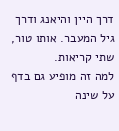דרך היין והיאנג ודרך גיל המעבר. אותו טור, שתי קריאות.
למה זה מופיע גם בדף על שינה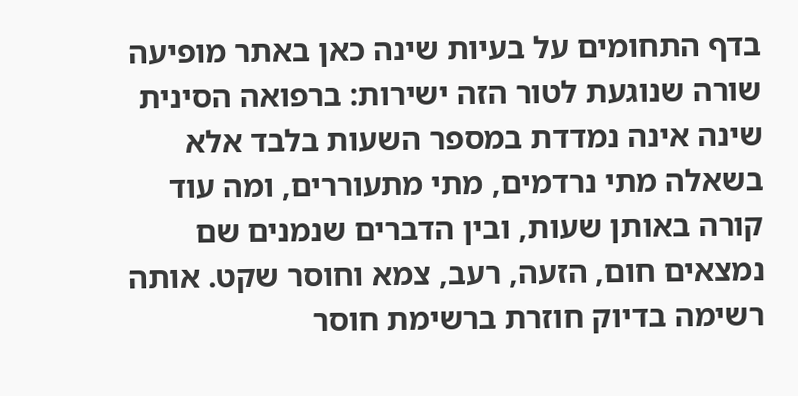בדף התחומים על בעיות שינה כאן באתר מופיעה שורה שנוגעת לטור הזה ישירות: ברפואה הסינית שינה אינה נמדדת במספר השעות בלבד אלא בשאלה מתי נרדמים, מתי מתעוררים, ומה עוד קורה באותן שעות, ובין הדברים שנמנים שם נמצאים חום, הזעה, רעב, צמא וחוסר שקט. אותה רשימה בדיוק חוזרת ברשימת חוסר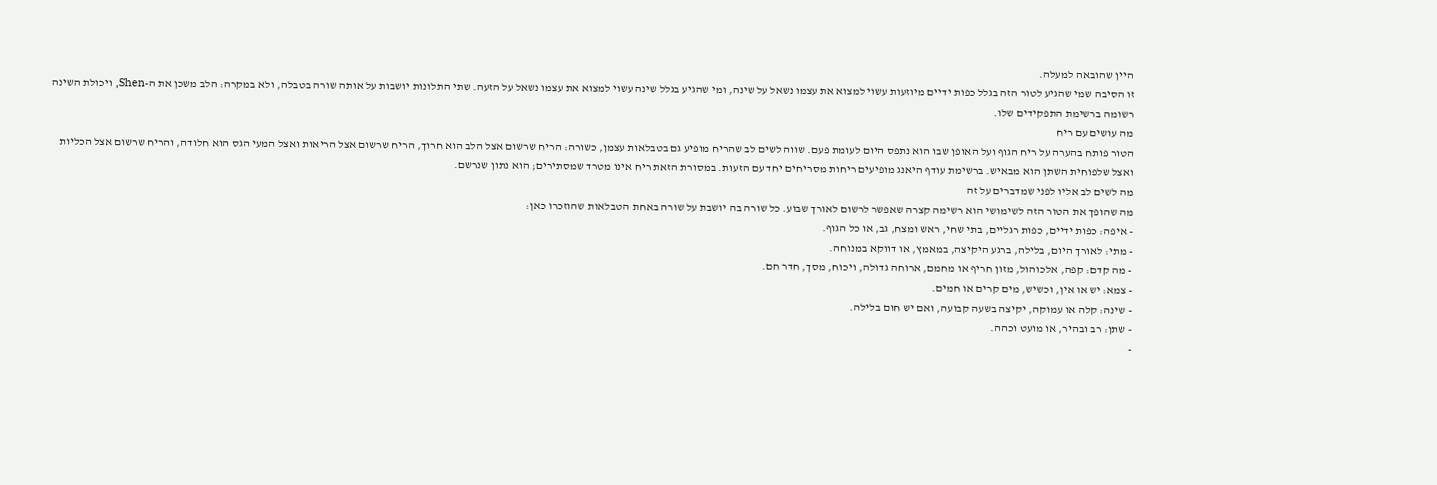היין שהובאה למעלה.
זו הסיבה שמי שהגיע לטור הזה בגלל כפות ידיים מיוזעות עשוי למצוא את עצמו נשאל על שינה, ומי שהגיע בגלל שינה עשוי למצוא את עצמו נשאל על הזעה. שתי התלונות יושבות על אותה שורה בטבלה, ולא במקרה: הלב משכן את ה-Shen, ויכולת השינה רשומה ברשימת התפקידים שלו.
מה עושים עם ריח
הטור פותח בהערה על ריח הגוף ועל האופן שבו הוא נתפס היום לעומת פעם. שווה לשים לב שהריח מופיע גם בטבלאות עצמן, כשורה: הריח שרשום אצל הלב הוא חרוך, הריח שרשום אצל הריאות ואצל המעי הגס הוא חלודה, והריח שרשום אצל הכליות ואצל שלפוחית השתן הוא מבאיש. ברשימת עודף היאנג מופיעים ריחות מסריחים יחד עם הזעות. במסורת הזאת ריח אינו מטרד שמסתירים; הוא נתון שנרשם.
מה לשים לב אליו לפני שמדברים על זה
מה שהופך את הטור הזה לשימושי הוא רשימה קצרה שאפשר לרשום לאורך שבוע. כל שורה בה יושבת על שורה באחת הטבלאות שהוזכרו כאן:
- איפה: כפות ידיים, כפות רגליים, בתי שחי, ראש ומצח, גב, או כל הגוף.
- מתי: לאורך היום, בלילה, ברגע היקיצה, במאמץ, או דווקא במנוחה.
- מה קדם: קפה, אלכוהול, מזון חריף או מחמם, ארוחה גדולה, ויכוח, מסך, חדר חם.
- צמא: יש או אין, וכשיש, מים קרים או חמים.
- שינה: קלה או עמוקה, יקיצה בשעה קבועה, ואם יש חום בלילה.
- שתן: רב ובהיר, או מועט וכהה.
-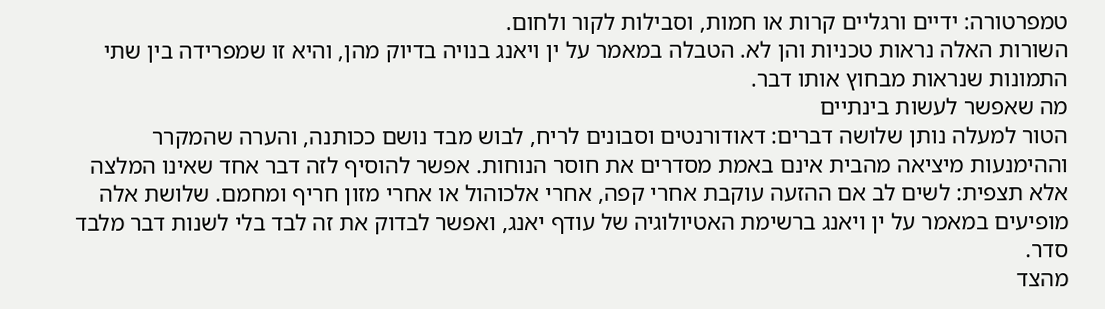טמפרטורה: ידיים ורגליים קרות או חמות, וסבילות לקור ולחום.
השורות האלה נראות טכניות והן לא. הטבלה במאמר על ין ויאנג בנויה בדיוק מהן, והיא זו שמפרידה בין שתי התמונות שנראות מבחוץ אותו דבר.
מה שאפשר לעשות בינתיים
הטור למעלה נותן שלושה דברים: דאודורנטים וסבונים לריח, לבוש מבד נושם ככותנה, והערה שהמקרר וההימנעות מיציאה מהבית אינם באמת מסדרים את חוסר הנוחות. אפשר להוסיף לזה דבר אחד שאינו המלצה אלא תצפית: לשים לב אם ההזעה עוקבת אחרי קפה, אחרי אלכוהול או אחרי מזון חריף ומחמם. שלושת אלה מופיעים במאמר על ין ויאנג ברשימת האטיולוגיה של עודף יאנג, ואפשר לבדוק את זה לבד בלי לשנות דבר מלבד סדר.
מהצד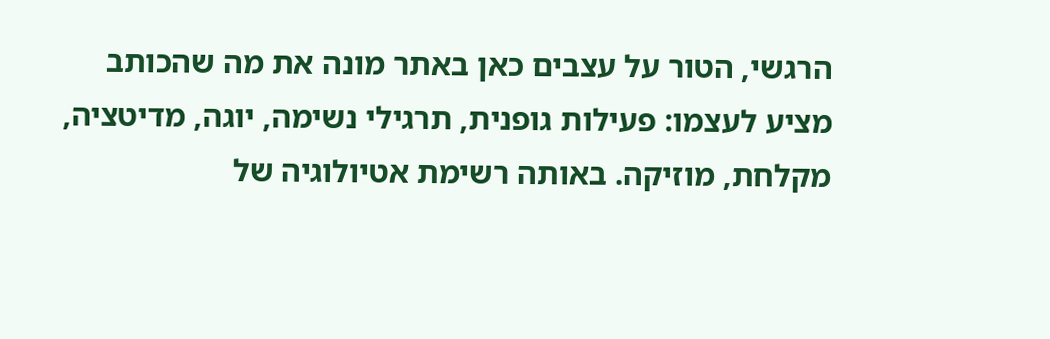הרגשי, הטור על עצבים כאן באתר מונה את מה שהכותב מציע לעצמו: פעילות גופנית, תרגילי נשימה, יוגה, מדיטציה, מקלחת, מוזיקה. באותה רשימת אטיולוגיה של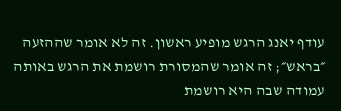עודף יאנג הרגש מופיע ראשון. זה לא אומר שההזעה ״בראש״; זה אומר שהמסורת רושמת את הרגש באותה עמודה שבה היא רושמת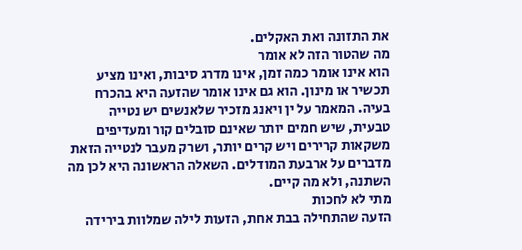את התזונה ואת האקלים.
מה שהטור הזה לא אומר
הוא אינו אומר כמה זמן, אינו מדרג סיבות, ואינו מציע תכשיר או מינון. הוא גם אינו אומר שהזעה היא בהכרח בעיה. המאמר על ין ויאנג מזכיר שלאנשים יש נטייה טבעית, שיש חמים יותר שאינם סובלים קור ומעדיפים משקאות קרירים ויש קרים יותר, ושרק מעבר לנטייה הזאת מדברים על ארבעת המודלים. השאלה הראשונה היא לכן מה השתנה, ולא מה קיים.
מתי לא לחכות
הזעה שהתחילה בבת אחת, הזעות לילה שמלוות בירידה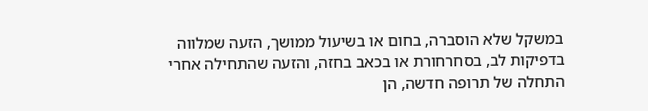במשקל שלא הוסברה, בחום או בשיעול ממושך, הזעה שמלווה בדפיקות לב, בסחרחורת או בכאב בחזה, והזעה שהתחילה אחרי התחלה של תרופה חדשה, הן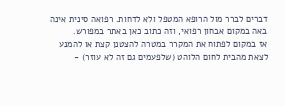דברים לברר מול הרופא המטפל ולא לדחות. רפואה סינית אינה באה במקום אבחון רפואי, וזה כתוב כאן באתר במפורש.
אז במקום לפתוח את המקרר במטרה להצטנן קצת או להמנע לצאת מהבית לחום הלוהט (שלפעמים גם זה לא עוזר) -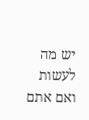יש מה לעשות ואם אתם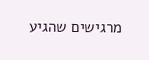מרגישים שהגיע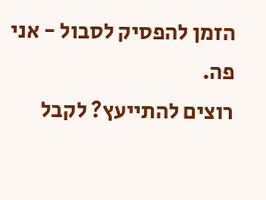הזמן להפסיק לסבול - אני פה.
רוצים להתייעץ? לקבל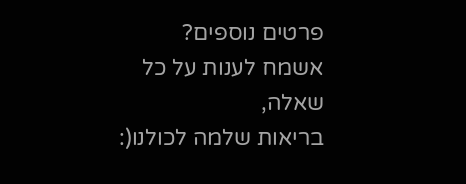פרטים נוספים?
אשמח לענות על כל שאלה,
בריאות שלמה לכולנו(: